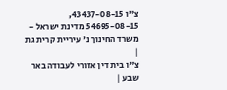צ"ו 43437-08-15, 54695-08-15 מדינת ישראל - משרד החינוך נ' עיריית קרית גת
|
צ"ו בית דין אזורי לעבודה באר שבע |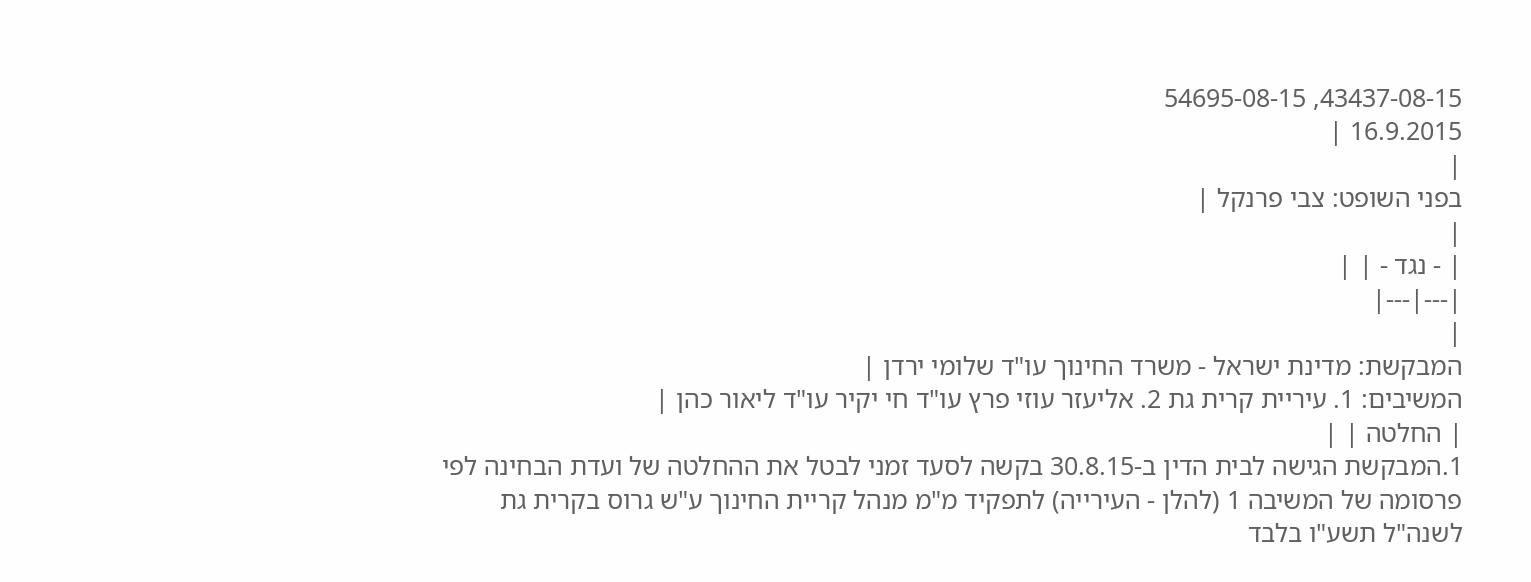43437-08-15, 54695-08-15
16.9.2015 |
|
בפני השופט: צבי פרנקל |
|
| - נגד - | |
|---|---|
|
המבקשת: מדינת ישראל - משרד החינוך עו"ד שלומי ירדן |
המשיבים: 1. עיריית קרית גת 2. אליעזר עוזי פרץ עו"ד חי יקיר עו"ד ליאור כהן |
| החלטה | |
1.המבקשת הגישה לבית הדין ב-30.8.15 בקשה לסעד זמני לבטל את ההחלטה של ועדת הבחינה לפי פרסומה של המשיבה 1 (להלן - העירייה) לתפקיד מ"מ מנהל קריית החינוך ע"ש גרוס בקרית גת לשנה"ל תשע"ו בלבד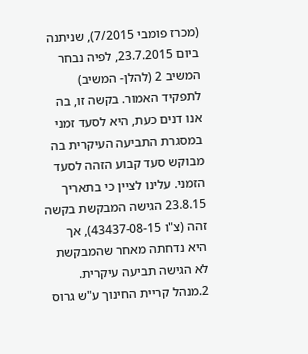(מכרז פומבי 7/2015), שניתנה ביום 23.7.2015, לפיה נבחר המשיב 2 (להלן- המשיב) לתפקיד האמור. בקשה זו, בה אנו דנים כעת, היא לסעד זמני במסגרת התביעה העיקרית בה מבוקש סעד קבוע הזהה לסעד הזמני. עלינו לציין כי בתאריך 23.8.15 הגישה המבקשת בקשה זהה (צ"ו 43437-08-15), אך היא נדחתה מאחר שהמבקשת לא הגישה תביעה עיקרית.
2.מנהל קריית החינוך ע"ש גרוס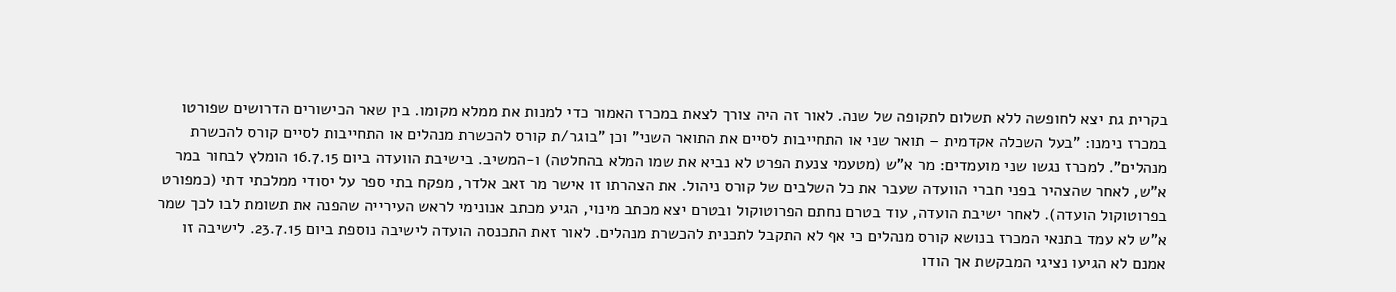בקרית גת יצא לחופשה ללא תשלום לתקופה של שנה. לאור זה היה צורך לצאת במכרז האמור כדי למנות את ממלא מקומו. בין שאר הכישורים הדרושים שפורטו במכרז נימנו: "בעל השכלה אקדמית – תואר שני או התחייבות לסיים את התואר השני" וכן "בוגר/ת קורס להכשרת מנהלים או התחייבות לסיים קורס להכשרת מנהלים". למכרז נגשו שני מועמדים: מר א"ש (מטעמי צנעת הפרט לא נביא את שמו המלא בהחלטה) ו-המשיב. בישיבת הוועדה ביום 16.7.15 הומלץ לבחור במר א"ש, לאחר שהצהיר בפני חברי הוועדה שעבר את כל השלבים של קורס ניהול. את הצהרתו זו אישר מר זאב אלדר, מפקח בתי ספר על יסודי ממלכתי דתי (כמפורט בפרוטוקול הועדה). לאחר ישיבת הועדה, עוד בטרם נחתם הפרוטוקול ובטרם יצא מכתב מינוי, הגיע מכתב אנונימי לראש העירייה שהפנה את תשומת לבו לכך שמר א"ש לא עמד בתנאי המכרז בנושא קורס מנהלים כי אף לא התקבל לתכנית להכשרת מנהלים. לאור זאת התכנסה הועדה לישיבה נוספת ביום 23.7.15. לישיבה זו אמנם לא הגיעו נציגי המבקשת אך הודו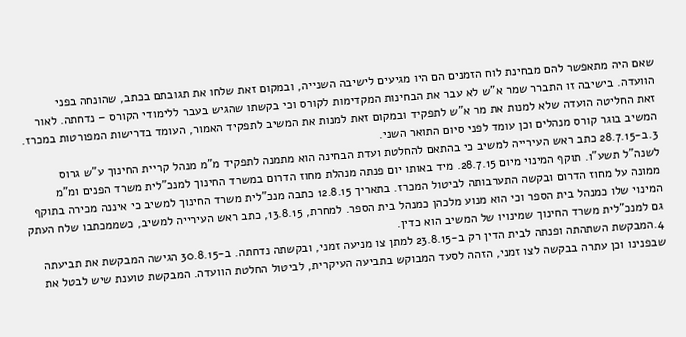שאם היה מתאפשר להם מבחינת לוח הזמנים הם היו מגיעים לישיבה השנייה, ובמקום זאת שלחו את תגובתם בכתב, שהונחה בפני הוועדה. בישיבה זו התברר שמר א"ש לא עבר את הבחינות המקדימות לקורס וכי בקשתו שהגיש בעבר ללימודי הקורס – נדחתה. לאור זאת החליטה הועדה שלא למנות את מר א"ש לתפקיד ובמקום זאת למנות את המשיב לתפקיד האמור, העומד בדרישות המפורטות במכרז. המשיב בוגר קורס מנהלים וכן עומד לפני סיום התואר השני.
3.ב-28.7.15 כתב ראש העירייה למשיב כי בהתאם להחלטת ועדת הבחינה הוא מתמנה לתפקיד מ"מ מנהל קריית החינוך ע"ש גרוס לשנה"ל תשע"ו. תוקף המינוי מיום 28.7.15. מיד באותו יום פנתה מנהלת מחוז הדרום במשרד החינוך למנכ"לית משרד הפנים ומ"מ ממונה על מחוז הדרום ובקשה התערבותה לביטול המכרז. בתאריך 12.8.15 כתבה מנכ"לית משרד החינוך למשיב כי איננה מכירה בתוקף המינוי שלו כמנהל בית הספר וכי הוא מנוע מלכהן כמנהל בית הספר. למחרת, 13.8.15, כתב ראש העירייה למשיב, כשממכתבו שלח העתק גם למנכ"לית משרד החינוך שמינויו של המשיב הוא כדין.
4.המבקשת השתהתה ופנתה לבית הדין רק ב-23.8.15 למתן צו מניעה זמני, ובקשתה נדחתה. ב-30.8.15 הגישה המבקשת את תביעתה שבפנינו וכן עתרה בבקשה לצו זמני, הזהה לסעד המבוקש בתביעה העיקרית, לביטול החלטת הוועדה. המבקשת טוענת שיש לבטל את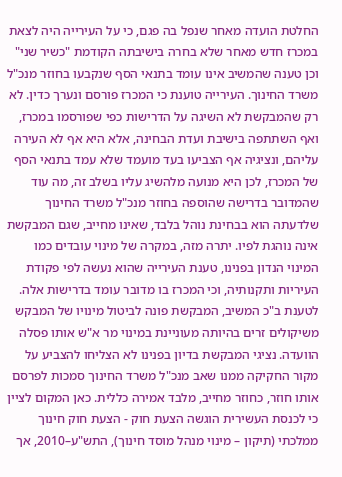החלטת הועדה מאחר שנפל בה פגם, כי על העירייה היה לצאת במכרז חדש מאחר שלא בחרה בישיבתה הקודמת "כשיר שני" וכן טענה שהמשיב אינו עומד בתנאי הסף שנקבעו בחוזר מנכ"ל משרד החינוך. העירייה טוענת כי המכרז פורסם ונערך כדין. לא רק שהמבקשת לא השיגה על הדרישות כפי שפורסמו במכרז, ואף השתתפה בישיבת ועדת הבחינה, אלא היא אף לא העירה עליהם, ונציגיה אף הצביעו בעד מועמד שלא עמד בתנאי הסף של המכרז, לכן היא מנועה מלהשיג עליו בשלב זה, מה עוד שהמדובר בדרישה שהוספה בחוזר מנכ"ל משרד החינוך שלדעתה הוא בבחינת נוהל בלבד, שאינו מחייב, שגם המבקשת אינה נוהגת לפיו. יתרה מזה, במקרה של מינוי עובדים כמו המינוי הנדון בפנינו, טענת העירייה שהוא נעשה לפי פקודת העיריות ותקנותיה, וכי המכרז בו מדובר עומד בדרישות אלה. לטענת ב"כ המשיב, המבקשת פונה לביטול מינויו של המבקש משיקולים זרים בהיותה מעוניינת במינוי מר א"ש אותו פסלה הוועדה. נציגי המבקשת בדיון בפנינו לא הצליחו להצביע על מקור החקיקה ממנו שאב מנכ"ל משרד החינוך סמכות לפרסם אותו חוזר, כחוזר מחייב, מלבד אמירה כללית. כאן המקום לציין כי לכנסת העשירית הוגשה הצעת חוק - הצעת חוק חינוך ממלכתי (תיקון – מינוי מנהל מוסד חינוך), התש"ע–2010, אך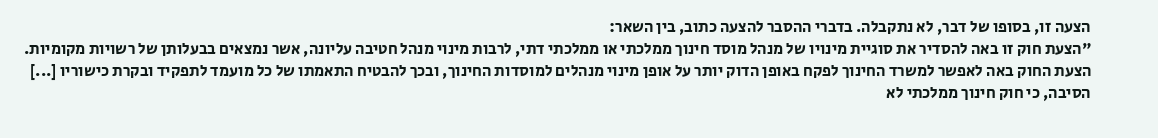הצעה זו, בסופו של דבר, לא נתקבלה. בדברי ההסבר להצעה כתוב, בין השאר:
"הצעת חוק זו באה להסדיר את סוגיית מינויו של מנהל מוסד חינוך ממלכתי או ממלכתי דתי, לרבות מינוי מנהל חטיבה עליונה, אשר נמצאים בבעלותן של רשויות מקומיות. הצעת החוק באה לאפשר למשרד החינוך לפקח באופן הדוק יותר על אופן מינוי מנהלים למוסדות החינוך, ובכך להבטיח התאמתו של כל מועמד לתפקיד ובקרת כישוריו [...] הסיבה, כי חוק חינוך ממלכתי לא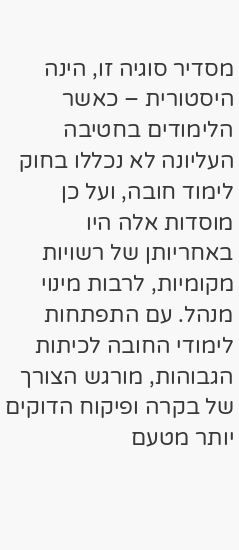מסדיר סוגיה זו, הינה היסטורית – כאשר הלימודים בחטיבה העליונה לא נכללו בחוק לימוד חובה, ועל כן מוסדות אלה היו באחריותן של רשויות מקומיות, לרבות מינוי מנהל. עם התפתחות לימודי החובה לכיתות הגבוהות, מורגש הצורך של בקרה ופיקוח הדוקים יותר מטעם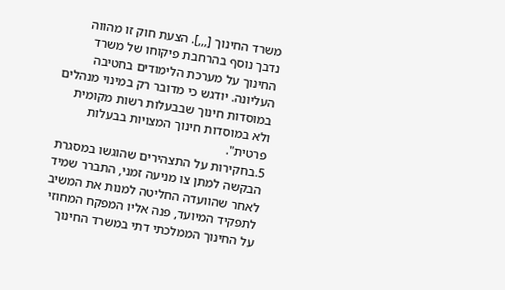משרד החינוך [,,,]. הצעת חוק זו מהווה נדבך נוסף בהרחבת פיקוחו של משרד החינוך על מערכת הלימודים בחטיבה העליונה. יודגש כי מדובר רק במינוי מנהלים במוסדות חינוך שבבעלות רשות מקומית ולא במוסדות חינוך המצויות בבעלות פרטית".
5.בחקירות על התצהירים שהוגשו במסגרת הבקשה למתן צו מניעה זמני, התברר שמיד לאחר שהוועדה החליטה למנות את המשיב לתפקיד המיועד, פנה אליו המפקח המחוזי על החינוך הממלכתי דתי במשרד החינוך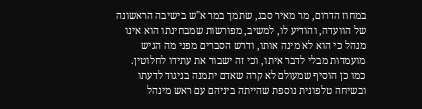במחוז הדרום, מר מאיר סבג, שתמך במר א"ש בישיבה הראשונה של הוועדה, והודיע לו, למשיב, מפורשות שמבחינתו הוא אינו מנהל כי הוא לא מינה אותו, ודרש הסברים מפני מה הגיש מועמדות מבלי לדבר איתו, וכי זה ישבור את עתידו לחלוטין. כמו כן הוסיף שמעולם לא קרה שאדם יתמנה בניגוד לדעתו ובשיחה טלפונית נוספת שהייתה ביניהם עם ראש מינהל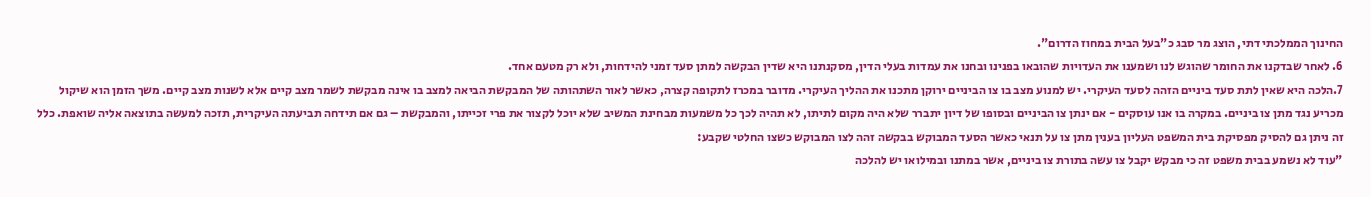החינוך הממלכתי דתי, הוצג מר סבג כ"בעל הבית במחוז הדרום".
6. לאחר שבדקנו את החומר שהוגש לנו ושמענו את העדויות שהובאו בפנינו ובחנו את עמדות בעלי הדין, מסקנתנו היא שדין הבקשה למתן סעד זמני להידחות, ולא רק מטעם אחד.
7.הלכה היא שאין לתת סעד ביניים הזהה לסעד העיקרי. יש למנוע מצב בו צו הביניים ירוקן מתכנו את ההליך העיקרי. מדובר במכרז לתקופה קצרה, כאשר לאור השתהותה של המבקשת הביאה למצב בו אינה מבקשת לשמר מצב קיים אלא לשנות מצב קיים. משך הזמן הוא שיקול מכריע נגד מתן צו ביניים. במקרה בו אנו עוסקים - אם ינתן צו הביניים ובסופו של דיון יתברר שלא היה מקום לתיתו, לא תהיה לכך כל משמעות מבחינת המשיב שלא יוכל לקצור את פרי זכייתו, והמבקשת – גם אם תידחה תביעתה העיקרית, תזכה למעשה בתוצאה אליה שואפת. כלל זה ניתן גם להסיק מפסיקת בית המשפט העליון בענין מתן צו על תנאי כאשר הסעד המבוקש בבקשה זהה לצו המבוקש כשצו החלטי שקבע:
"עוד לא נשמע בבית משפט זה כי מבקש יקבל צו עשה בתורת צו ביניים, אשר במתנו ובמילואו יש להלכה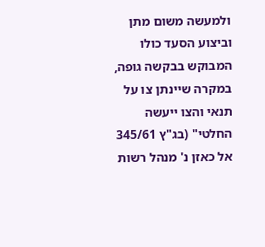ולמעשה משום מתן וביצוע הסעד כולו המבוקש בבקשה גופה, במקרה שיינתן צו על תנאי והצו ייעשה החלטי" (בג"ץ 345/61 אל כאזן נ' מנהל רשות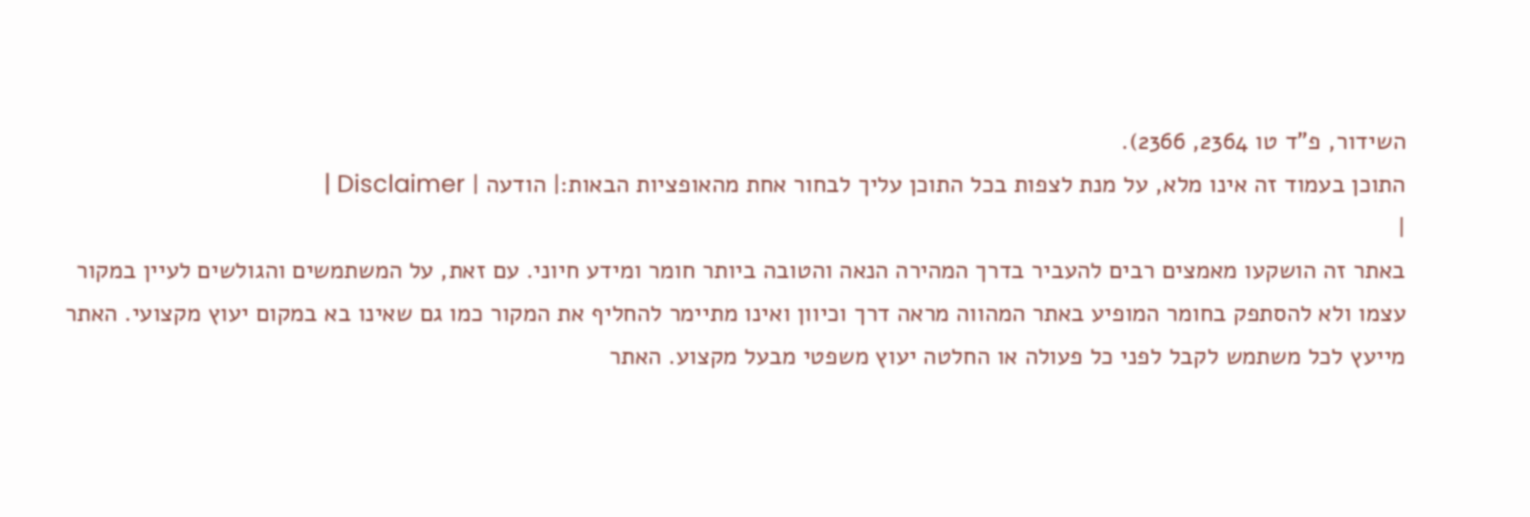השידור, פ"ד טו 2364, 2366).
התוכן בעמוד זה אינו מלא, על מנת לצפות בכל התוכן עליך לבחור אחת מהאופציות הבאות:| הודעה | Disclaimer |
|
באתר זה הושקעו מאמצים רבים להעביר בדרך המהירה הנאה והטובה ביותר חומר ומידע חיוני. עם זאת, על המשתמשים והגולשים לעיין במקור עצמו ולא להסתפק בחומר המופיע באתר המהווה מראה דרך וכיוון ואינו מתיימר להחליף את המקור כמו גם שאינו בא במקום יעוץ מקצועי. האתר מייעץ לכל משתמש לקבל לפני כל פעולה או החלטה יעוץ משפטי מבעל מקצוע. האתר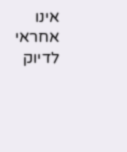אינו אחראי לדיוק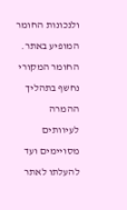ולנכונות החומר המופיע באתר. החומר המקורי נחשף בתהליך ההמרה לעיוותים מסויימים ועד להעלתו לאתר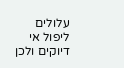עלולים ליפול אי דיוקים ולכן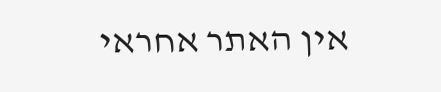אין האתר אחראי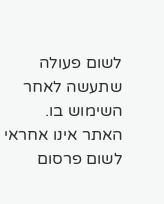לשום פעולה שתעשה לאחר השימוש בו. האתר אינו אחראי לשום פרסום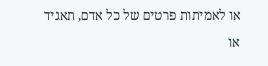או לאמיתות פרטים של כל אדם, תאגיד או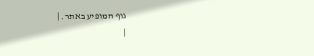גוף המופיע באתר. |
|